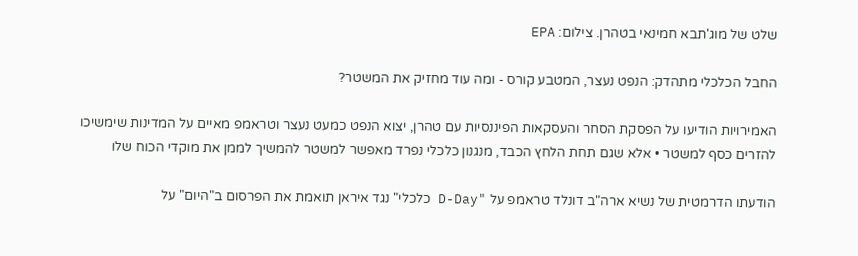שלט של מוג'תבא חמינאי בטהרן. צילום: EPA

החבל הכלכלי מתהדק: הנפט נעצר, המטבע קורס - ומה עוד מחזיק את המשטר?

האמירויות הודיעו על הפסקת הסחר והעסקאות הפיננסיות עם טהרן, יצוא הנפט כמעט נעצר וטראמפ מאיים על המדינות שימשיכו להזרים כסף למשטר • אלא שגם תחת הלחץ הכבד, מנגנון כלכלי נפרד מאפשר למשטר להמשיך לממן את מוקדי הכוח שלו

הודעתו הדרמטית של נשיא ארה"ב דונלד טראמפ על "D-Day כלכלי" נגד איראן תואמת את הפרסום ב"היום" על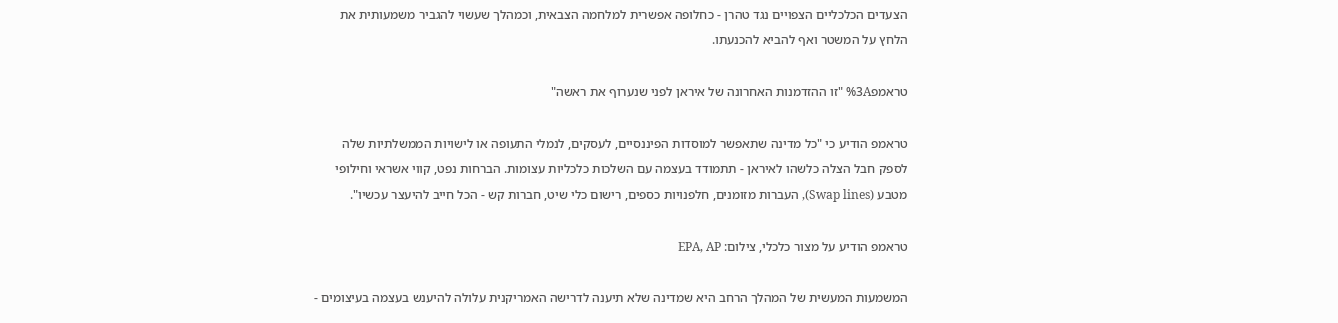הצעדים הכלכליים הצפויים נגד טהרן - כחלופה אפשרית למלחמה הצבאית, וכמהלך שעשוי להגביר משמעותית את הלחץ על המשטר ואף להביא להכנעתו.

טראמפ%3A "זו ההזדמנות האחרונה של איראן לפני שנערוף את ראשה"

טראמפ הודיע כי "כל מדינה שתאפשר למוסדות הפיננסיים, לעסקים, לנמלי התעופה או לישויות הממשלתיות שלה לספק חבל הצלה כלשהו לאיראן - תתמודד בעצמה עם השלכות כלכליות עצומות. הברחות נפט, קווי אשראי וחילופי מטבע (Swap lines), העברות מזומנים, חלפנויות כספים, רישום כלי שיט, חברות קש - הכל חייב להיעצר עכשיו".

טראמפ הודיע על מצור כלכלי, צילום: EPA, AP

המשמעות המעשית של המהלך הרחב היא שמדינה שלא תיענה לדרישה האמריקנית עלולה להיענש בעצמה בעיצומים -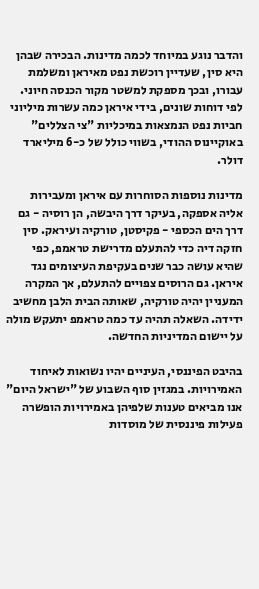והדבר נוגע במיוחד לכמה מדינות. הבכירה שבהן היא סין, שעדיין רוכשת נפט מאיראן ומשלמת עבורו, ובכך מספקת למשטר מקור הכנסה חיוני. לפי דוחות שונים, בידי איראן כמה עשרות מיליוני חביות נפט הנמצאות במיכליות "צי הצללים" באוקיינוס ההודי, בשווי כולל של כ-6 מיליארד דולר.

מדינות נוספות הסוחרות עם איראן ומעבירות אליה אספקה, בעיקר דרך היבשה, הן רוסיה - גם דרך הים הכספי - פקיסטן, טורקיה ועיראק. סין חזקה דיה כדי להתעלם מדרישת טראמפ, כפי שהיא עושה כבר שנים בעקיפת העיצומים נגד איראן. גם הרוסים צפויים להתעלם, אך המקרה המעניין יהיה טורקיה, שאותה הבית הלבן מחשיב ידידה. השאלה תהיה עד כמה טראמפ יתעקש מולה על יישום המדיניות החדשה.

בהיבט הפיננסי, העיניים יהיו נשואות לאיחוד האמירויות. במגזין סוף השבוע של "ישראל היום" אנו מביאים טענות שלפיהן באמירויות הופשרה פעילות פיננסית של מוסדות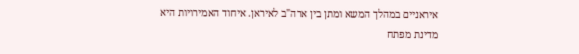איראניים במהלך המשא ומתן בין ארה"ב לאיראן. איחוד האמירויות היא מדינת מפתח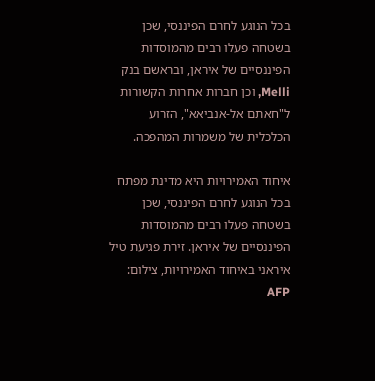בכל הנוגע לחרם הפיננסי, שכן בשטחה פעלו רבים מהמוסדות הפיננסיים של איראן, ובראשם בנק Melli, וכן חברות אחרות הקשורות ל"חאתם אל-אנביאא", הזרוע הכלכלית של משמרות המהפכה.

איחוד האמירויות היא מדינת מפתח בכל הנוגע לחרם הפיננסי, שכן בשטחה פעלו רבים מהמוסדות הפיננסיים של איראן. זירת פגיעת טיל איראני באיחוד האמירויות, צילום: AFP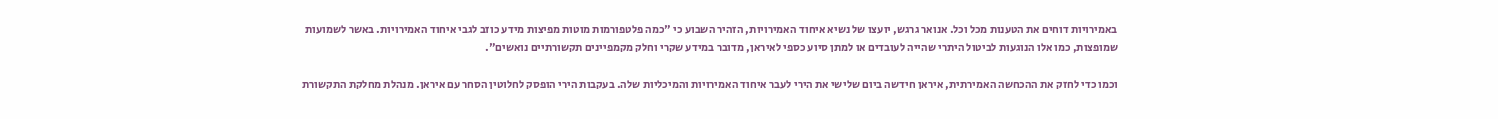באמירויות דוחים את הטענות מכל וכל. אנואר גרגש, יועצו של נשיא איחוד האמירויות, הזהיר השבוע כי "כמה פלטפורמות מוטות מפיצות מידע כוזב לגבי איחוד האמירויות. באשר לשמועות שמופצות, כמו אלו הנוגעות לביטול היתרי שהייה לעובדים או למתן סיוע כספי לאיראן, מדובר במידע שקרי וחלק מקמפיינים תקשורתיים נואשים".

וכמו כדי לחזק את ההכחשה האמירתית, איראן חידשה ביום שלישי את הירי לעבר איחוד האמירויות והמיכליות שלה. בעקבות הירי הופסק לחלוטין הסחר עם איראן. מנהלת מחלקת התקשורת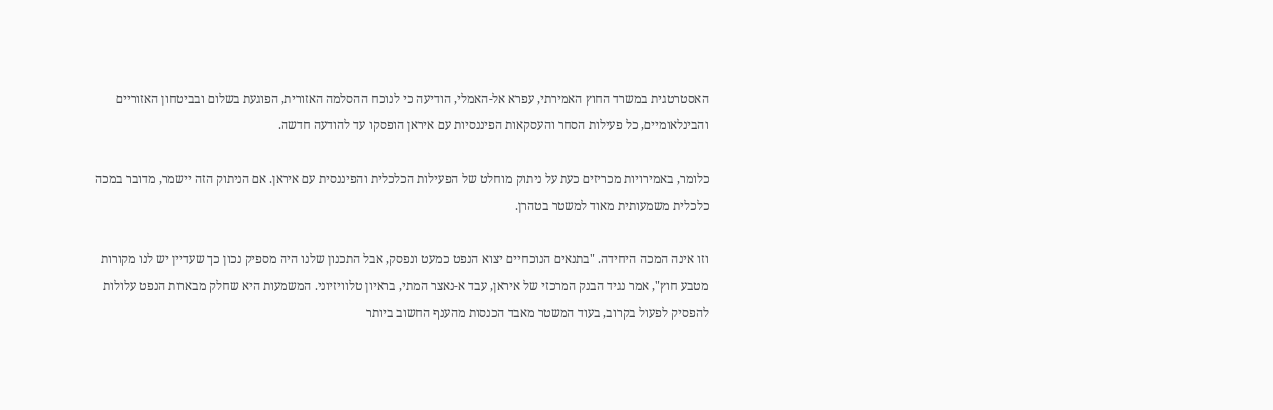האסטרטגית במשרד החוץ האמירתי, עפרא אל-האמלי, הודיעה כי לנוכח ההסלמה האזורית, הפוגעת בשלום ובביטחון האזוריים והבינלאומיים, כל פעילות הסחר והעסקאות הפיננסיות עם איראן הופסקו עד להודעה חדשה.

כלומר, באמירויות מכריזים כעת על ניתוק מוחלט של הפעילות הכלכלית והפיננסית עם איראן. אם הניתוק הזה יישמר, מדובר במכה כלכלית משמעותית מאוד למשטר בטהרן.

וזו אינה המכה היחידה. "בתנאים הנוכחיים יצוא הנפט כמעט ונפסק, אבל התכנון שלנו היה מספיק נכון כך שעדיין יש לנו מקורות מטבע חוץ", אמר נגיד הבנק המרכזי של איראן, עבד א-נאצר המתי, בראיון טלוויזיוני. המשמעות היא שחלק מבארות הנפט עלולות להפסיק לפעול בקרוב, בעוד המשטר מאבד הכנסות מהענף החשוב ביותר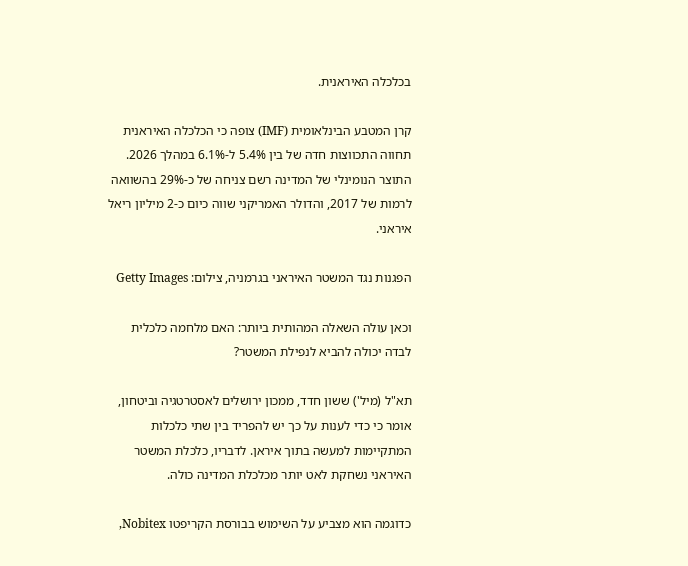בכלכלה האיראנית.

קרן המטבע הבינלאומית (IMF) צופה כי הכלכלה האיראנית תחווה התכווצות חדה של בין 5.4% ל-6.1% במהלך 2026. התוצר הנומינלי של המדינה רשם צניחה של כ-29% בהשוואה לרמות של 2017, והדולר האמריקני שווה כיום כ-2 מיליון ריאל איראני.

הפגנות נגד המשטר האיראני בגרמניה, צילום: Getty Images

וכאן עולה השאלה המהותית ביותר: האם מלחמה כלכלית לבדה יכולה להביא לנפילת המשטר?

תא"ל (מיל') ששון חדד, ממכון ירושלים לאסטרטגיה וביטחון, אומר כי כדי לענות על כך יש להפריד בין שתי כלכלות המתקיימות למעשה בתוך איראן. לדבריו, כלכלת המשטר האיראני נשחקת לאט יותר מכלכלת המדינה כולה.

כדוגמה הוא מצביע על השימוש בבורסת הקריפטו Nobitex,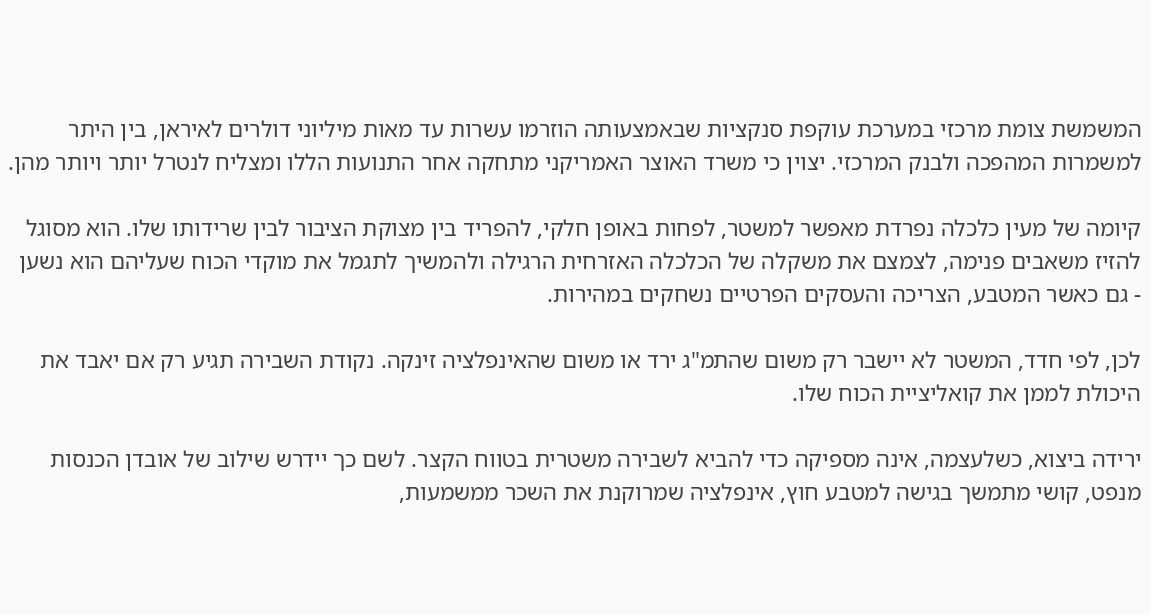המשמשת צומת מרכזי במערכת עוקפת סנקציות שבאמצעותה הוזרמו עשרות עד מאות מיליוני דולרים לאיראן, בין היתר למשמרות המהפכה ולבנק המרכזי. יצוין כי משרד האוצר האמריקני מתחקה אחר התנועות הללו ומצליח לנטרל יותר ויותר מהן.

קיומה של מעין כלכלה נפרדת מאפשר למשטר, לפחות באופן חלקי, להפריד בין מצוקת הציבור לבין שרידותו שלו. הוא מסוגל להזיז משאבים פנימה, לצמצם את משקלה של הכלכלה האזרחית הרגילה ולהמשיך לתגמל את מוקדי הכוח שעליהם הוא נשען - גם כאשר המטבע, הצריכה והעסקים הפרטיים נשחקים במהירות.

לכן, לפי חדד, המשטר לא יישבר רק משום שהתמ"ג ירד או משום שהאינפלציה זינקה. נקודת השבירה תגיע רק אם יאבד את היכולת לממן את קואליציית הכוח שלו.

ירידה ביצוא, כשלעצמה, אינה מספיקה כדי להביא לשבירה משטרית בטווח הקצר. לשם כך יידרש שילוב של אובדן הכנסות מנפט, קושי מתמשך בגישה למטבע חוץ, אינפלציה שמרוקנת את השכר ממשמעות,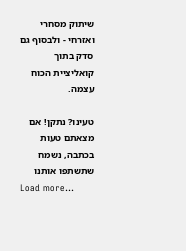שיתוק מסחרי ואזרחי - ולבסוף גם סדק בתוך קואליציית הכוח עצמה.

טעינו? נתקן! אם מצאתם טעות בכתבה, נשמח שתשתפו אותנו
Load more...